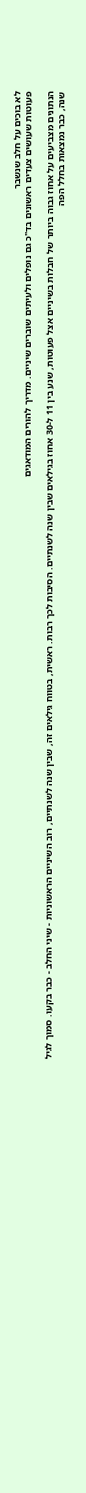לא בוכים על חלב שנשבר
פעוטות שעושים צעדים ראשונים בד"כ גם נופלים ולעיתים שוברים שיניים. מדריך להורים המודאגים

הנתונים מצביעים על אחוז גבוה ביותר של חבלות בשיניים אצל פעוטות, שנע בין 11 ל-30 אחוז בגילאים שבין שנה לשנתיים. הסיבות לכך רבות. ראשית, בטווח גילאים זה, שבין שנה לשנתיים, רוב השיניים הראשוניות - שיני החלב - כבר בקעו. סמוך לגיל שנה, כבר נמצאות בחלל הפה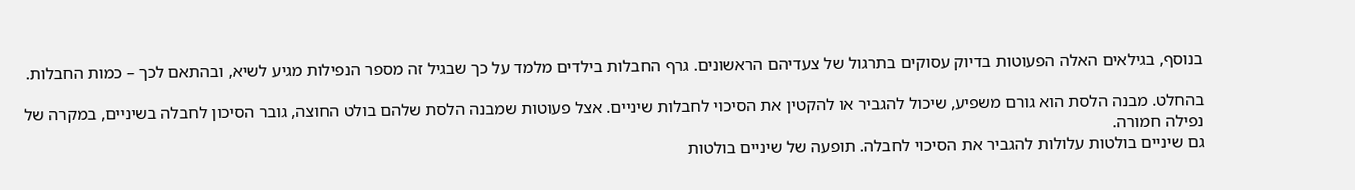בנוסף, בגילאים האלה הפעוטות בדיוק עסוקים בתרגול של צעדיהם הראשונים. גרף החבלות בילדים מלמד על כך שבגיל זה מספר הנפילות מגיע לשיא, ובהתאם לכך – כמות החבלות.

בהחלט. מבנה הלסת הוא גורם משפיע, שיכול להגביר או להקטין את הסיכוי לחבלות שיניים. אצל פעוטות שמבנה הלסת שלהם בולט החוצה, גובר הסיכון לחבלה בשיניים, במקרה של נפילה חמורה.
גם שיניים בולטות עלולות להגביר את הסיכוי לחבלה. תופעה של שיניים בולטות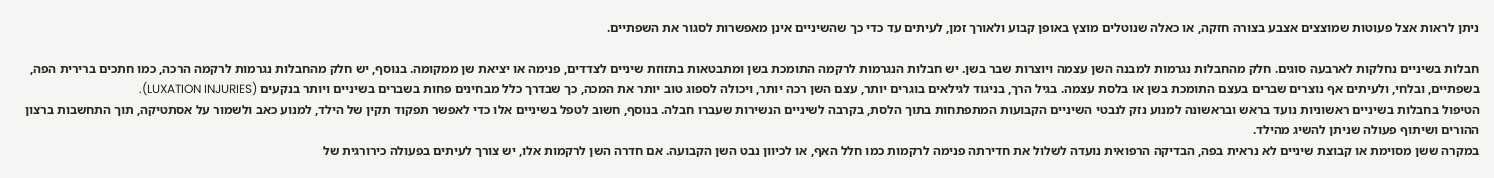ניתן לראות אצל פעוטות שמוצצים אצבע בצורה חזקה, או כאלה שנוטלים מוצץ באופן קבוע ולאורך זמן, לעיתים עד כדי כך שהשיניים אינן מאפשרות לסגור את השפתיים.

חבלות בשיניים נחלקות לארבעה סוגים. חלק מהחבלות נגרמות למבנה השן עצמה ויוצרות שבר בשן. יש חבלות הנגרמות לרקמה התומכת בשן ומתבטאות בתזוזת שיניים לצדדים, פנימה או יציאת שן ממקומה. בנוסף, יש חלק מהחבלות נגרמות לרקמה הרכה, כמו חתכים ברירית הפה, בשפתיים, ובלחי, ולעיתים אף נוצרים שברים בעצם התומכת בשן או בלסת עצמה. בגיל הרך, בניגוד לגילאים בוגרים יותר, עצם השן רכה יותר, ויכולה לספוג טוב יותר את המכה, כך שבדרך כלל מבחינים פחות בשברים בשיניים ויותר בנקעים (LUXATION INJURIES).
הטיפול בחבלות בשיניים ראשוניות נועד בראש ובראשונה למנוע נזק לנבטי השיניים הקבועות המתפתחות בתוך הלסת, בקרבה לשיניים הנשירות שעברו חבלה. בנוסף, חשוב לטפל בשיניים אלו כדי לאפשר תפקוד תקין של הילד, למנוע כאב ולשמור על אסתטיקה, תוך התחשבות ברצון ההורים ושיתוף פעולה שניתן להשיג מהילד.
במקרה ששן מסוימת או קבוצת שיניים לא נראית בפה, הבדיקה הרפואית נועדה לשלול את חדירתה פנימה לרקמות כמו חלל האף, או לכיוון נבט השן הקבועה. אם חדרה השן לרקמות אלו, יש צורך לעיתים בפעולה כירורגית של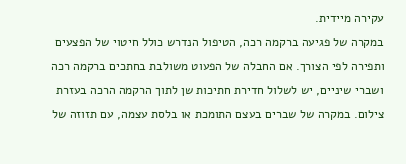עקירה מיידית.
במקרה של פגיעה ברקמה רכה, הטיפול הנדרש כולל חיטוי של הפצעים ותפירה לפי הצורך. אם החבלה של הפעוט משולבת בחתכים ברקמה רכה ושברי שיניים, יש לשלול חדירת חתיכות שן לתוך הרקמה הרכה בעזרת צילום. במקרה של שברים בעצם התומכת או בלסת עצמה, עם תזוזה של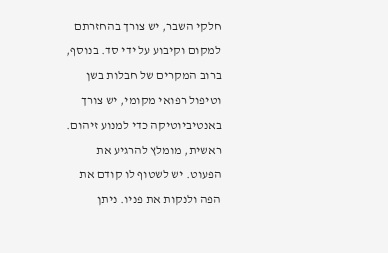חלקי השבר, יש צורך בהחזרתם למקום וקיבוע על ידי סד. בנוסף, ברוב המקרים של חבלות בשן וטיפול רפואי מקומי, יש צורך באנטיביוטיקה כדי למנוע זיהום.
ראשית, מומלץ להרגיע את הפעוט. יש לשטוף לו קודם את הפה ולנקות את פניו. ניתן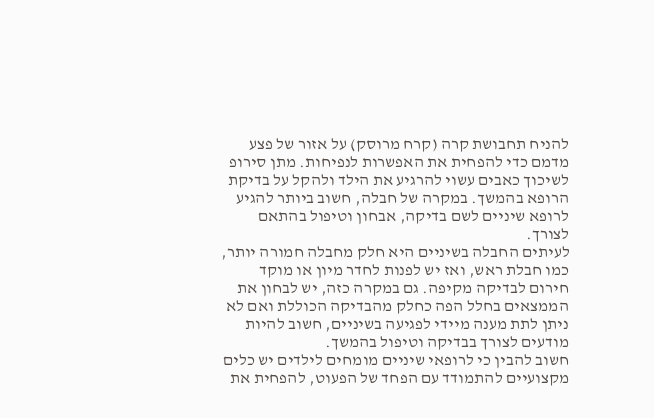להניח תחבושת קרה (קרח מרוסק) על אזור של פצע מדמם כדי להפחית את האפשרות לנפיחות. מתן סירופ לשיכוך כאבים עשוי להרגיע את הילד ולהקל על בדיקת הרופא בהמשך. במקרה של חבלה, חשוב ביותר להגיע לרופא שיניים לשם בדיקה, אבחון וטיפול בהתאם לצורך.
לעיתים החבלה בשיניים היא חלק מחבלה חמורה יותר, כמו חבלת ראש, ואז יש לפנות לחדר מיון או מוקד חירום לבדיקה מקיפה. גם במקרה כזה, יש לבחון את הממצאים בחלל הפה כחלק מהבדיקה הכוללת ואם לא ניתן לתת מענה מיידי לפגיעה בשיניים, חשוב להיות מודעים לצורך בבדיקה וטיפול בהמשך.
חשוב להבין כי לרופאי שיניים מומחים לילדים יש כלים מקצועיים להתמודד עם הפחד של הפעוט, להפחית את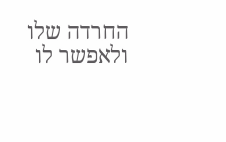החרדה שלו ולאפשר לו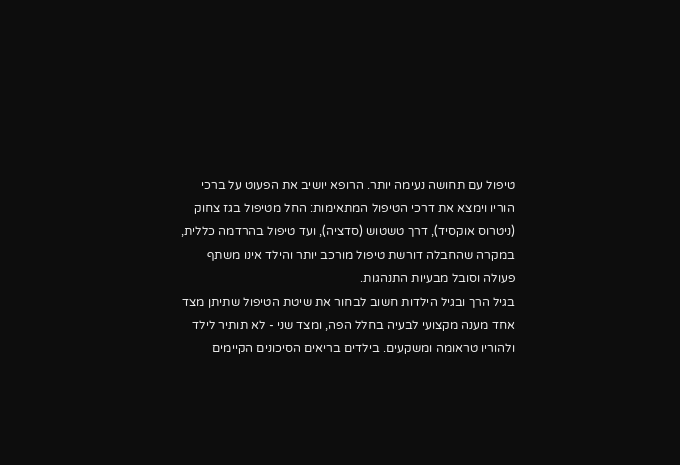טיפול עם תחושה נעימה יותר. הרופא יושיב את הפעוט על ברכי הוריו וימצא את דרכי הטיפול המתאימות: החל מטיפול בגז צחוק (ניטרוס אוקסיד), דרך טשטוש (סדציה), ועד טיפול בהרדמה כללית, במקרה שהחבלה דורשת טיפול מורכב יותר והילד אינו משתף פעולה וסובל מבעיות התנהגות.
בגיל הרך ובגיל הילדות חשוב לבחור את שיטת הטיפול שתיתן מצד אחד מענה מקצועי לבעיה בחלל הפה, ומצד שני - לא תותיר לילד ולהוריו טראומה ומשקעים. בילדים בריאים הסיכונים הקיימים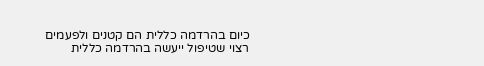כיום בהרדמה כללית הם קטנים ולפעמים רצוי שטיפול ייעשה בהרדמה כללית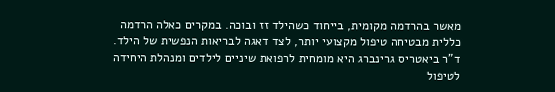מאשר בהרדמה מקומית, בייחוד כשהילד זז ובוכה. במקרים כאלה הרדמה כללית מבטיחה טיפול מקצועי יותר, לצד דאגה לבריאות הנפשית של הילד.
ד"ר ביאטריס גרינברג היא מומחית לרפואת שיניים לילדים ומנהלת היחידה לטיפול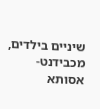שיניים בילדים, מכבידנט-אסותא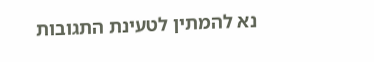נא להמתין לטעינת התגובות